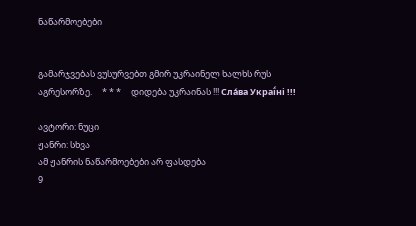ნაწარმოებები


გამარჯვებას ვუსურვებთ გმირ უკრაინელ ხალხს რუს აგრესორზე.     * * *     დიდება უკრაინას !!! Сла́ва Украї́ні !!!

ავტორი: ნუცი
ჟანრი: სხვა
ამ ჟანრის ნაწარმოებები არ ფასდება
9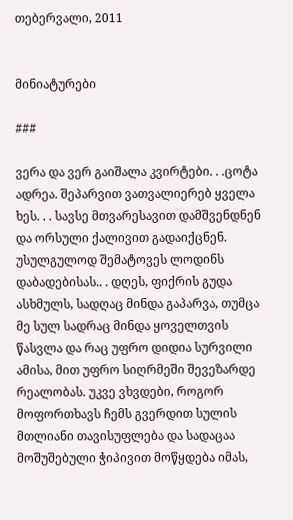თებერვალი, 2011


მინიატურები

###

ვერა და ვერ გაიშალა კვირტები. . .ცოტა ადრეა. შეპარვით ვათვალიერებ ყველა ხეს. . . სავსე მთვარესავით დამშვენდნენ და ორსული ქალივით გადაიქცნენ. უსულგულოდ შემატოვეს ლოდინს დაბადებისას.. . დღეს, ფიქრის გუდა ასხმულს, სადღაც მინდა გაპარვა, თუმცა მე სულ სადრაც მინდა ყოველთვის წასვლა და რაც უფრო დიდია სურვილი ამისა, მით უფრო სიღრმეში შევეზარდე რეალობას. უკვე ვხვდები, როგორ მოფორთხავს ჩემს გვერდით სულის მთლიანი თავისუფლება და სადაცაა მოშუშებული ჭიპივით მოწყდება იმას,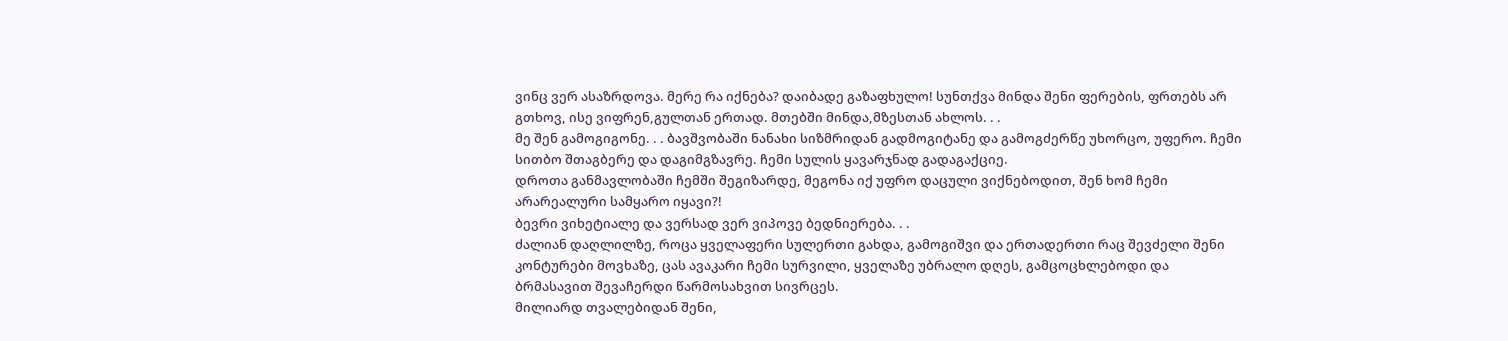ვინც ვერ ასაზრდოვა. მერე რა იქნება? დაიბადე გაზაფხულო! სუნთქვა მინდა შენი ფერების, ფრთებს არ გთხოვ, ისე ვიფრენ,გულთან ერთად. მთებში მინდა,მზესთან ახლოს. . .
მე შენ გამოგიგონე. . . ბავშვობაში ნანახი სიზმრიდან გადმოგიტანე და გამოგძერწე უხორცო, უფერო. ჩემი სითბო შთაგბერე და დაგიმგზავრე. ჩემი სულის ყავარჯნად გადაგაქციე.
დროთა განმავლობაში ჩემში შეგიზარდე, მეგონა იქ უფრო დაცული ვიქნებოდით, შენ ხომ ჩემი არარეალური სამყარო იყავი?!
ბევრი ვიხეტიალე და ვერსად ვერ ვიპოვე ბედნიერება. . .
ძალიან დაღლილზე, როცა ყველაფერი სულერთი გახდა, გამოგიშვი და ერთადერთი რაც შევძელი შენი კონტურები მოვხაზე, ცას ავაკარი ჩემი სურვილი, ყველაზე უბრალო დღეს, გამცოცხლებოდი და ბრმასავით შევაჩერდი წარმოსახვით სივრცეს.
მილიარდ თვალებიდან შენი,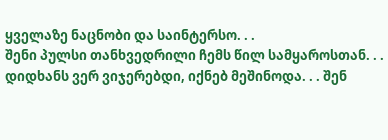ყველაზე ნაცნობი და საინტერსო. . .
შენი პულსი თანხვედრილი ჩემს წილ სამყაროსთან. . .
დიდხანს ვერ ვიჯერებდი, იქნებ მეშინოდა. . . შენ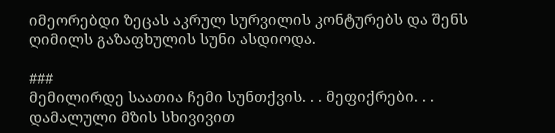იმეორებდი ზეცას აკრულ სურვილის კონტურებს და შენს ღიმილს გაზაფხულის სუნი ასდიოდა.

###
მემილირდე საათია ჩემი სუნთქვის. . . მეფიქრები. . .
დამალული მზის სხივივით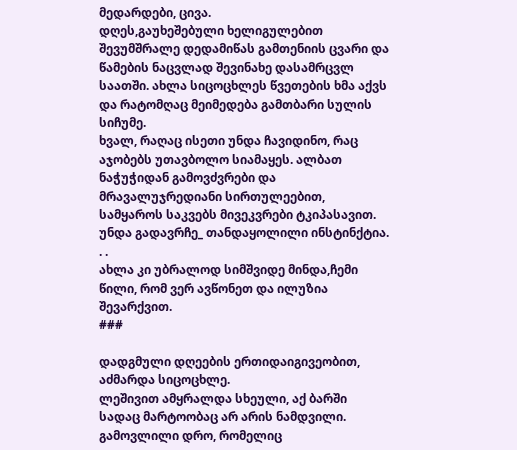მედარდები, ცივა.
დღეს,გაუხეშებული ხელიგულებით შევუმშრალე დედამიწას გამთენიის ცვარი და წამების ნაცვლად შევინახე დასამრცვლ საათში. ახლა სიცოცხლეს წვეთების ხმა აქვს და რატომღაც მეიმედება გამთბარი სულის სიჩუმე.
ხვალ, რაღაც ისეთი უნდა ჩავიდინო, რაც აჯობებს უთავბოლო სიამაყეს. ალბათ ნაჭუჭიდან გამოვძვრები და მრავალუჯრედიანი სირთულეებით, სამყაროს საკვებს მივეკვრები ტკიპასავით.
უნდა გადავრჩე_ თანდაყოლილი ინსტინქტია. . .
ახლა კი უბრალოდ სიმშვიდე მინდა,ჩემი წილი, რომ ვერ ავწონეთ და ილუზია შევარქვით.
###

დადგმული დღეების ერთიდაიგივეობით, აძმარდა სიცოცხლე.
ლეშივით ამყრალდა სხეული, აქ ბარში სადაც მარტოობაც არ არის ნამდვილი.
გამოვლილი დრო, რომელიც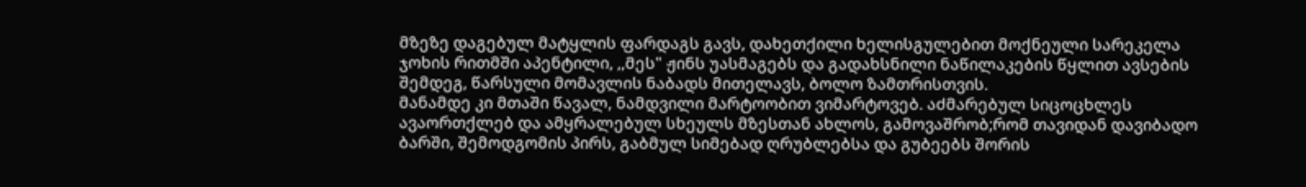მზეზე დაგებულ მატყლის ფარდაგს გავს, დახეთქილი ხელისგულებით მოქნეული სარეკელა ჯოხის რითმში აპენტილი, ,,მეს" ჟინს უასმაგებს და გადახსნილი ნაწილაკების წყლით ავსების შემდეგ, წარსული მომავლის ნაბადს მითელავს, ბოლო ზამთრისთვის.
მანამდე კი მთაში წავალ, ნამდვილი მარტოობით ვიმარტოვებ. აძმარებულ სიცოცხლეს ავაორთქლებ და ამყრალებულ სხეულს მზესთან ახლოს, გამოვაშრობ;რომ თავიდან დავიბადო ბარში, შემოდგომის პირს, გაბმულ სიმებად ღრუბლებსა და გუბეებს შორის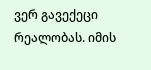ვერ გავექეცი რეალობას. იმის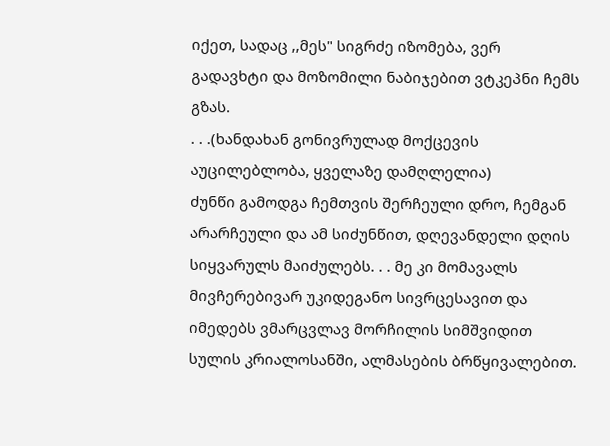იქეთ, სადაც ,,მეს" სიგრძე იზომება, ვერ გადავხტი და მოზომილი ნაბიჯებით ვტკეპნი ჩემს გზას.
. . .(ხანდახან გონივრულად მოქცევის აუცილებლობა, ყველაზე დამღლელია)
ძუნწი გამოდგა ჩემთვის შერჩეული დრო, ჩემგან არარჩეული და ამ სიძუნწით, დღევანდელი დღის სიყვარულს მაიძულებს. . . მე კი მომავალს მივჩერებივარ უკიდეგანო სივრცესავით და იმედებს ვმარცვლავ მორჩილის სიმშვიდით სულის კრიალოსანში, ალმასების ბრწყივალებით.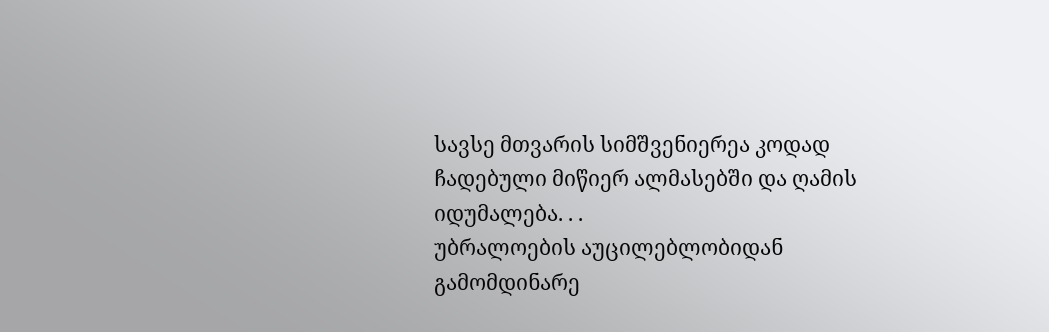სავსე მთვარის სიმშვენიერეა კოდად ჩადებული მიწიერ ალმასებში და ღამის იდუმალება. . .
უბრალოების აუცილებლობიდან გამომდინარე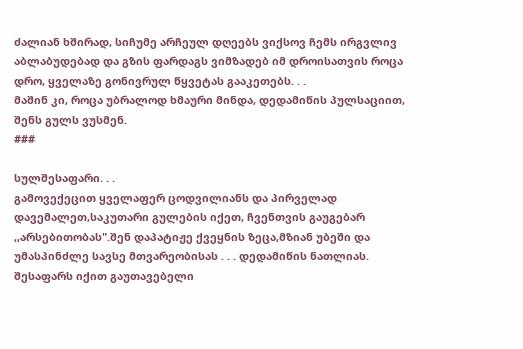ძალიან ხშირად, სიჩუმე არჩეულ დღეებს ვიქსოვ ჩემს ირგვლივ აბლაბუდებად და გზის ფარდაგს ვიმზადებ იმ დროისათვის როცა დრო, ყველაზე გონივრულ წყვეტას გააკეთებს. . .
მაშინ კი, როცა უბრალოდ ხმაური მინდა, დედამიწის პულსაციით, შენს გულს ვუსმენ.
###

სულშესაფარი. . .
გამოვექეცით ყველაფერ ცოდვილიანს და პირველად დავემალეთ,საკუთარი გულების იქეთ, ჩვენთვის გაუგებარ ,,არსებითობას".შენ დაპატიჟე ქვეყნის ზეცა,მზიან უბეში და უმასპინძლე სავსე მთვარეობისას . . . დედამიწის ნათლიას.
შესაფარს იქით გაუთავებელი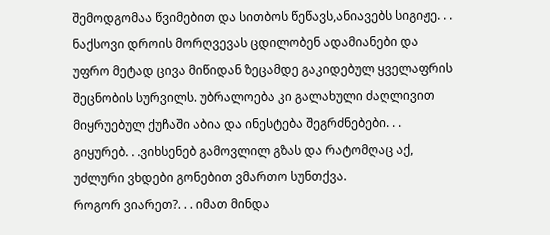შემოდგომაა წვიმებით და სითბოს წეწავს,ანიავებს სიგიჟე. . . ნაქსოვი დროის მორღვევას ცდილობენ ადამიანები და უფრო მეტად ცივა მიწიდან ზეცამდე გაკიდებულ ყველაფრის შეცნობის სურვილს. უბრალოება კი გალახული ძაღლივით მიყრუებულ ქუჩაში აბია და ინესტება შეგრძნებები. . .
გიყურებ. . .ვიხსენებ გამოვლილ გზას და რატომღაც აქ, უძლური ვხდები გონებით ვმართო სუნთქვა.
როგორ ვიარეთ?. . . იმათ მინდა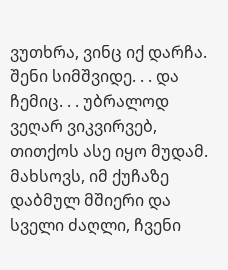ვუთხრა, ვინც იქ დარჩა.
შენი სიმშვიდე. . . და ჩემიც. . . უბრალოდ ვეღარ ვიკვირვებ, თითქოს ასე იყო მუდამ.
მახსოვს, იმ ქუჩაზე დაბმულ მშიერი და სველი ძაღლი, ჩვენი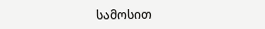სამოსით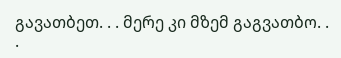გავათბეთ. . . მერე კი მზემ გაგვათბო. . .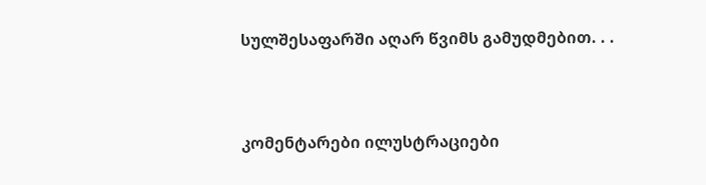სულშესაფარში აღარ წვიმს გამუდმებით. . .


კომენტარები ილუსტრაციები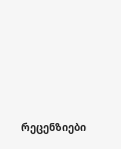რეცენზიები